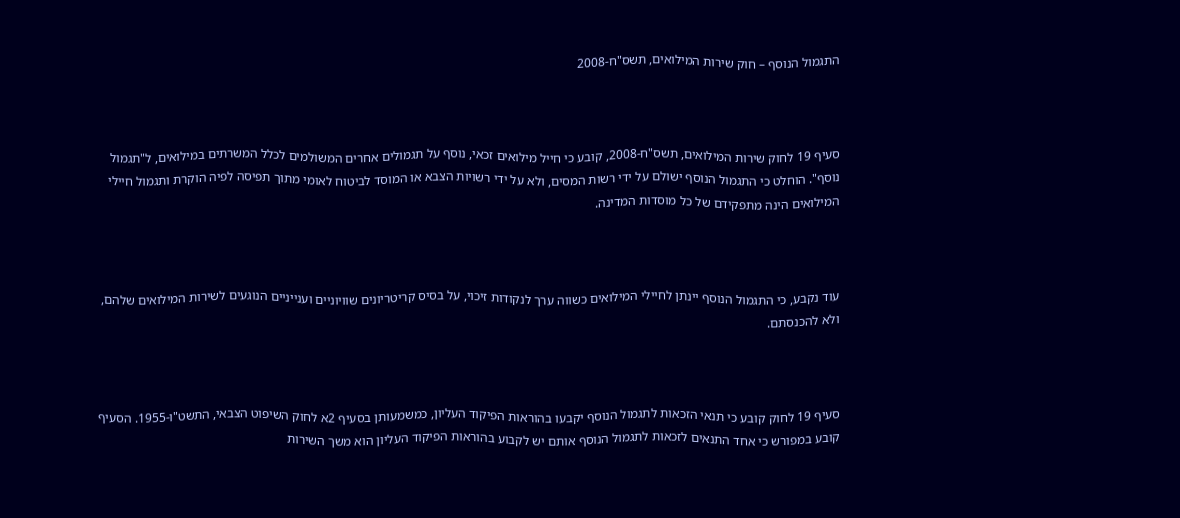התגמול הנוסף – חוק שירות המילואים, תשס"ח-2008



סעיף 19 לחוק שירות המילואים, תשס"ח-2008, קובע כי חייל מילואים זכאי, נוסף על תגמולים אחרים המשולמים לכלל המשרתים במילואים, ל"תגמול נוסף". הוחלט כי התגמול הנוסף ישולם על ידי רשות המסים, ולא על ידי רשויות הצבא או המוסד לביטוח לאומי מתוך תפיסה לפיה הוקרת ותגמול חיילי המילואים הינה מתפקידם של כל מוסדות המדינה.



עוד נקבע, כי התגמול הנוסף יינתן לחיילי המילואים כשווה ערך לנקודות זיכוי, על בסיס קריטריונים שוויוניים וענייניים הנוגעים לשירות המילואים שלהם, ולא להכנסתם.



סעיף 19 לחוק קובע כי תנאי הזכאות לתגמול הנוסף יקבעו בהוראות הפיקוד העליון, כמשמעותן בסעיף 2א לחוק השיפוט הצבאי, התשט"ו-1955. הסעיף קובע במפורש כי אחד התנאים לזכאות לתגמול הנוסף אותם יש לקבוע בהוראות הפיקוד העליון הוא משך השירות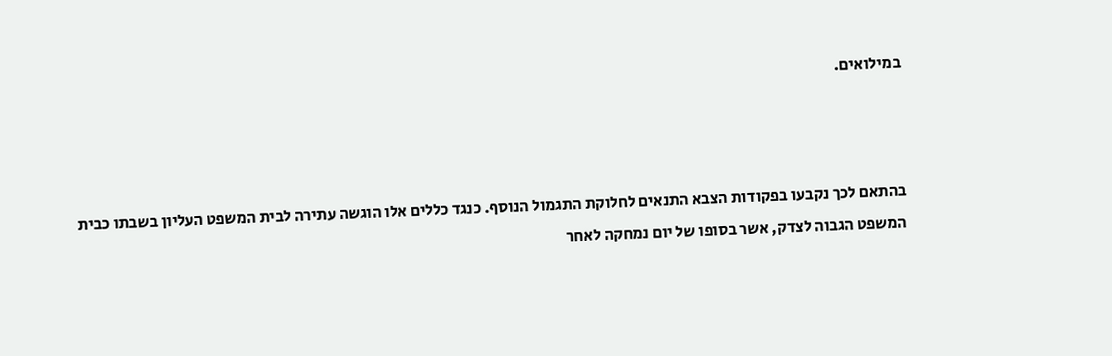במילואים.



בהתאם לכך נקבעו בפקודות הצבא התנאים לחלוקת התגמול הנוסף. כנגד כללים אלו הוגשה עתירה לבית המשפט העליון בשבתו כבית המשפט הגבוה לצדק, אשר בסופו של יום נמחקה לאחר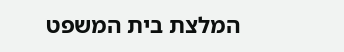המלצת בית המשפט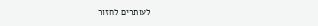לעותרים לחזור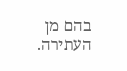בהם מן העתירה.